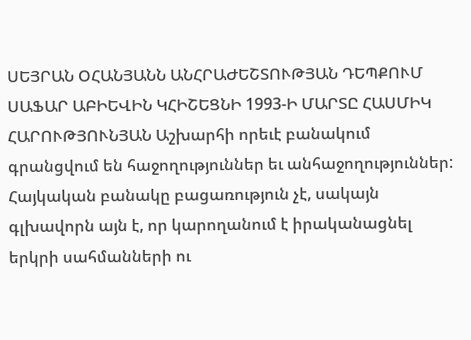ՍԵՅՐԱՆ ՕՀԱՆՅԱՆՆ ԱՆՀՐԱԺԵՇՏՈՒԹՅԱՆ ԴԵՊՔՈՒՄ ՍԱՖԱՐ ԱԲԻԵՎԻՆ ԿՀԻՇԵՑՆԻ 1993-Ի ՄԱՐՏԸ ՀԱՍՄԻԿ ՀԱՐՈՒԹՅՈՒՆՅԱՆ Աշխարհի որեւէ բանակում գրանցվում են հաջողություններ եւ անհաջողություններ: Հայկական բանակը բացառություն չէ, սակայն գլխավորն այն է, որ կարողանում է իրականացնել երկրի սահմանների ու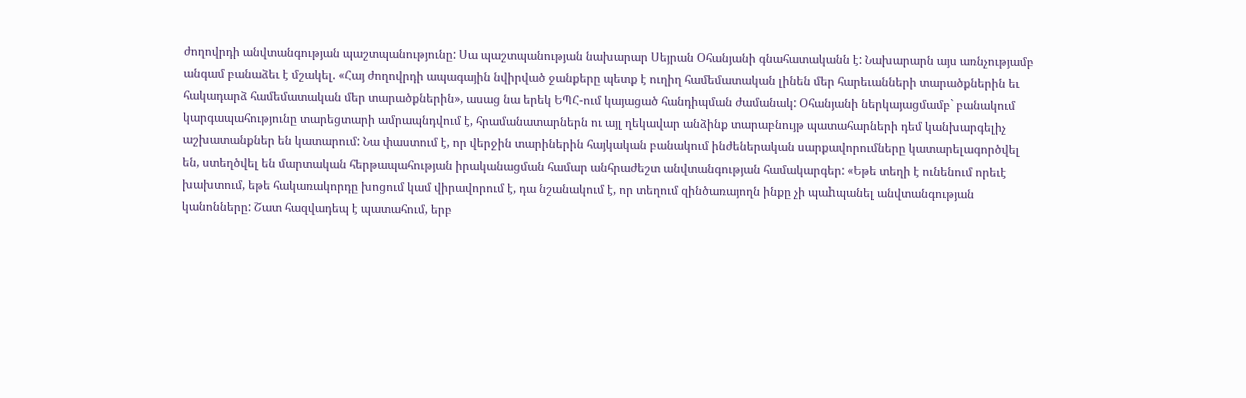ժողովրդի անվտանգության պաշտպանությունը: Սա պաշտպանության նախարար Սեյրան Օհանյանի գնահատականն է: Նախարարն այս առնչությամբ անգամ բանաձեւ է մշակել. «Հայ ժողովրդի ապագային նվիրված ջանքերը պետք է ուղիղ համեմատական լինեն մեր հարեւանների տարածքներին եւ հակադարձ համեմատական մեր տարածքներին», ասաց նա երեկ ԵՊՀ-ում կայացած հանդիպման ժամանակ: Օհանյանի ներկայացմամբ` բանակում կարգապահությունը տարեցտարի ամրապնդվում է, հրամանատարներն ու այլ ղեկավար անձինք տարաբնույթ պատահարների դեմ կանխարգելիչ աշխատանքներ են կատարում: Նա փաստում է, որ վերջին տարիներին հայկական բանակում ինժեներական սարքավորումները կատարելագործվել են, ստեղծվել են մարտական հերթապահության իրականացման համար անհրաժեշտ անվտանգության համակարգեր: «Եթե տեղի է ունենում որեւէ խախտում, եթե հակառակորդը խոցում կամ վիրավորում է, դա նշանակում է, որ տեղում զինծառայողն ինքը չի պաhպանել անվտանգության կանոնները: Շատ հազվադեպ է պատահում, երբ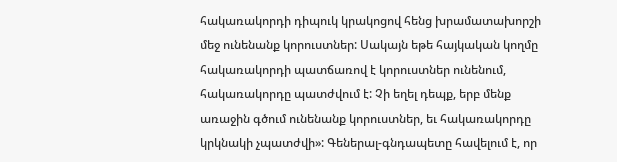հակառակորդի դիպուկ կրակոցով հենց խրամատախորշի մեջ ունենանք կորուստներ: Սակայն եթե հայկական կողմը հակառակորդի պատճառով է կորուստներ ունենում, հակառակորդը պատժվում է: Չի եղել դեպք, երբ մենք առաջին գծում ունենանք կորուստներ, եւ հակառակորդը կրկնակի չպատժվի»: Գեներալ-գնդապետը հավելում է, որ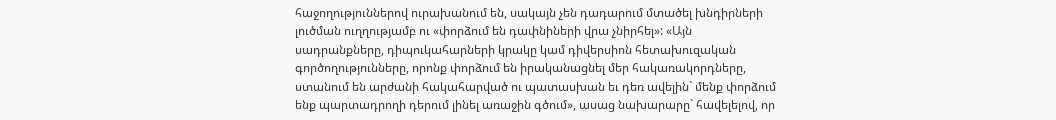հաջողություններով ուրախանում են, սակայն չեն դադարում մտածել խնդիրների լուծման ուղղությամբ ու «փորձում են դափնիների վրա չնիրհել»: «Այն սադրանքները, դիպուկահարների կրակը կամ դիվերսիոն հետախուզական գործողությունները, որոնք փորձում են իրականացնել մեր հակառակորդները, ստանում են արժանի հակահարված ու պատասխան եւ դեռ ավելին` մենք փորձում ենք պարտադրողի դերում լինել առաջին գծում», ասաց նախարարը` հավելելով, որ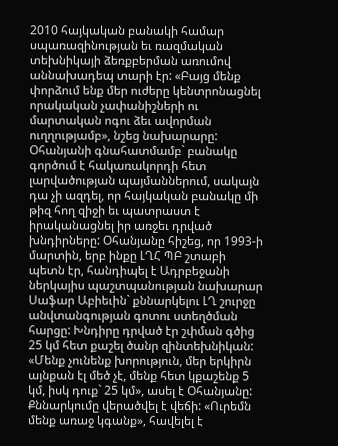2010 հայկական բանակի համար սպառազինության եւ ռազմական տեխնիկայի ձեռքբերման առումով աննախադեպ տարի էր: «Բայց մենք փորձում ենք մեր ուժերը կենտրոնացնել որակական չափանիշների ու մարտական ոգու ձեւ ավորման ուղղությամբ», նշեց նախարարը: Օհանյանի գնահատմամբ` բանակը գործում է հակառակորդի հետ լարվածության պայմաններում, սակայն դա չի ազդել, որ հայկական բանակը մի թիզ հող զիջի եւ պատրաստ է իրականացնել իր առջեւ դրված խնդիրները: Օհանյանը հիշեց, որ 1993-ի մարտին, երբ ինքը ԼՂՀ ՊԲ շտաբի պետն էր, հանդիպել է Ադրբեջանի ներկայիս պաշտպանության նախարար Սաֆար Աբիեւին` քննարկելու ԼՂ շուրջը անվտանգության գոտու ստեղծման հարցը: Խնդիրը դրված էր շփման գծից 25 կմ հետ քաշել ծանր զինտեխնիկան: «Մենք չունենք խորություն, մեր երկիրն այնքան էլ մեծ չէ, մենք հետ կքաշենք 5 կմ, իսկ դուք` 25 կմ», ասել է Օհանյանը: Քննարկումը վերածվել է վեճի: «Ուրեմն մենք առաջ կգանք», հավելել է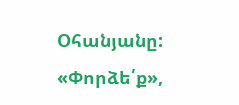Օհանյանը: «Փորձե՛ք»,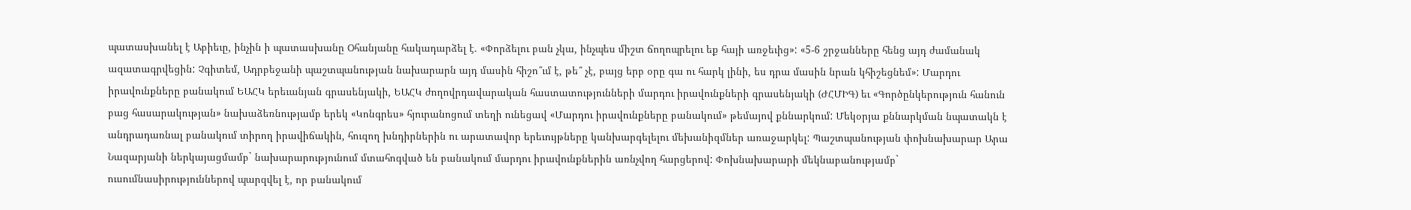պատասխանել է Աբիեւը, ինչին ի պատասխանը Օհանյանը հակադարձել է. «Փորձելու բան չկա, ինչպես միշտ ճողոպրելու եք հայի առջեւից»: «5-6 շրջանները հենց այդ ժամանակ ազատագրվեցին: Չգիտեմ, Ադրբեջանի պաշտպանության նախարարն այդ մասին հիշո՞ւմ է, թե՞ չէ, բայց երբ օրը գա ու հարկ լինի, ես դրա մասին նրան կհիշեցնեմ»: Մարդու իրավունքները բանակում ԵԱՀԿ երեւանյան գրասենյակի, ԵԱՀԿ ժողովրդավարական հաստատությունների մարդու իրավունքների գրասենյակի (ԺՀՄԻԳ) եւ «Գործընկերություն հանուն բաց հասարակության» նախաձեռնությամբ երեկ «Կոնգրես» հյուրանոցում տեղի ունեցավ «Մարդու իրավունքները բանակում» թեմայով քննարկում: Մեկօրյա քննարկման նպատակն է անդրադառնալ բանակում տիրող իրավիճակին, հուզող խնդիրներին ու արատավոր երեւույթները կանխարգելելու մեխանիզմներ առաջարկել: Պաշտպանության փոխնախարար Արա Նազարյանի ներկայացմամբ` նախարարությունում մտահոգված են բանակում մարդու իրավունքներին առնչվող հարցերով: Փոխնախարարի մեկնաբանությամբ` ուսումնասիրություններով պարզվել է, որ բանակում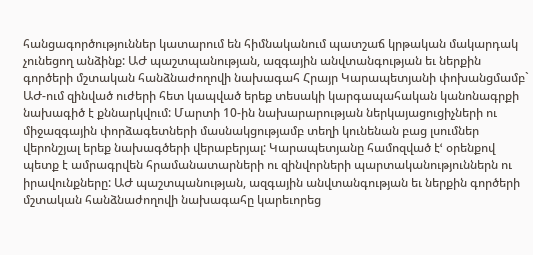հանցագործություններ կատարում են հիմնականում պատշաճ կրթական մակարդակ չունեցող անձինք: ԱԺ պաշտպանության, ազգային անվտանգության եւ ներքին գործերի մշտական հանձնաժողովի նախագահ Հրայր Կարապետյանի փոխանցմամբ` ԱԺ-ում զինված ուժերի հետ կապված երեք տեսակի կարգապահական կանոնագրքի նախագիծ է քննարկվում: Մարտի 10-ին նախարարության ներկայացուցիչների ու միջազգային փորձագետների մասնակցությամբ տեղի կունենան բաց լսումներ վերոնշյալ երեք նախագծերի վերաբերյալ: Կարապետյանը համոզված էՙ օրենքով պետք է ամրագրվեն հրամանատարների ու զինվորների պարտականություններն ու իրավունքները: ԱԺ պաշտպանության, ազգային անվտանգության եւ ներքին գործերի մշտական հանձնաժողովի նախագահը կարեւորեց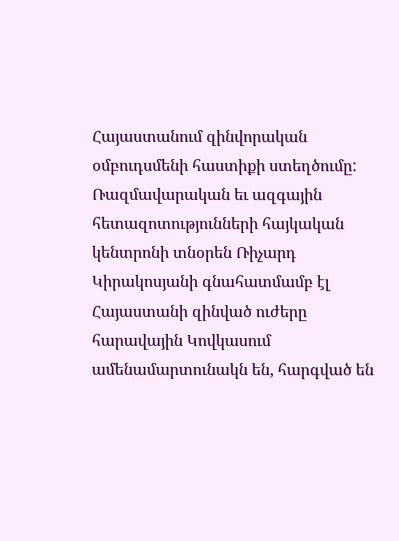Հայաստանում զինվորական օմբուդսմենի հաստիքի ստեղծումը: Ռազմավարական եւ ազգային հետազոտությունների հայկական կենտրոնի տնօրեն Ռիչարդ Կիրակոսյանի գնահատմամբ էլ Հայաստանի զինված ուժերը հարավային Կովկասում ամենամարտունակն են, հարգված են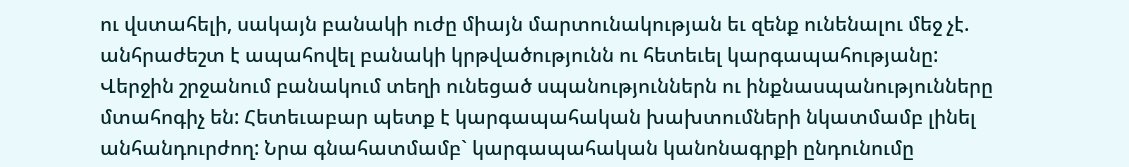ու վստահելի, սակայն բանակի ուժը միայն մարտունակության եւ զենք ունենալու մեջ չէ. անհրաժեշտ է ապահովել բանակի կրթվածությունն ու հետեւել կարգապահությանը: Վերջին շրջանում բանակում տեղի ունեցած սպանություններն ու ինքնասպանությունները մտահոգիչ են: Հետեւաբար պետք է կարգապահական խախտումների նկատմամբ լինել անհանդուրժող: Նրա գնահատմամբ` կարգապահական կանոնագրքի ընդունումը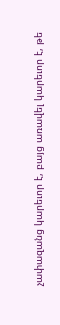չափազանց կարեւոր է, բայց առավել կարեւոր է, թե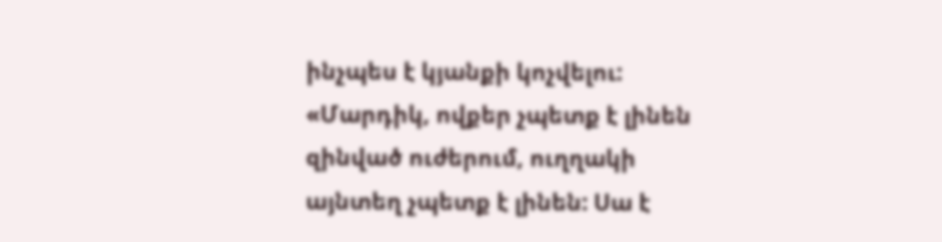ինչպես է կյանքի կոչվելու: «Մարդիկ, ովքեր չպետք է լինեն զինված ուժերում, ուղղակի այնտեղ չպետք է լինեն: Սա է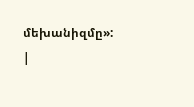մեխանիզմը»: |